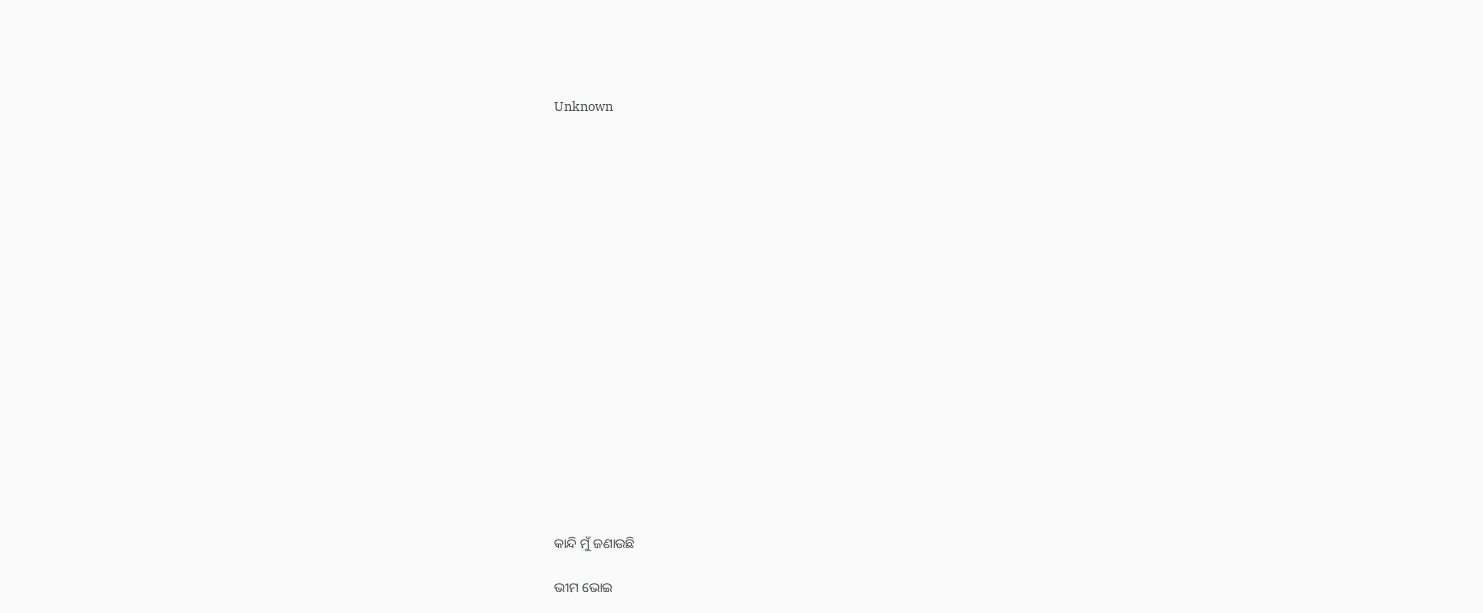Unknown



















କାନ୍ଦି ମୁଁ ଜଣାଉଛି

ଭୀମ ଭୋଇ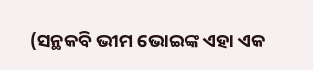(ସନ୍ଥକବି ଭୀମ ଭୋଇଙ୍କ ଏହା ଏକ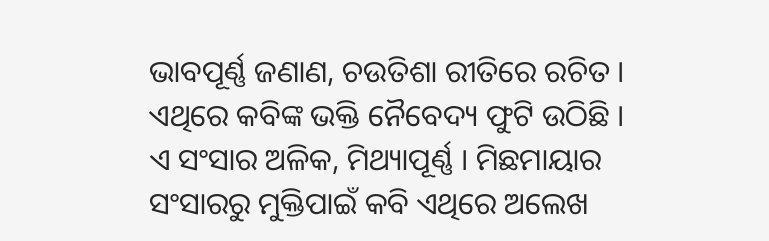ଭାବପୂର୍ଣ୍ଣ ଜଣାଣ, ଚଉତିଶା ରୀତିରେ ରଚିତ । ଏଥିରେ କବିଙ୍କ ଭକ୍ତି ନୈବେଦ୍ୟ ଫୁଟି ଉଠିଛି । ଏ ସଂସାର ଅଳିକ, ମିଥ୍ୟାପୂର୍ଣ୍ଣ । ମିଛମାୟାର ସଂସାରରୁ ମୁକ୍ତିପାଇଁ କବି ଏଥିରେ ଅଲେଖ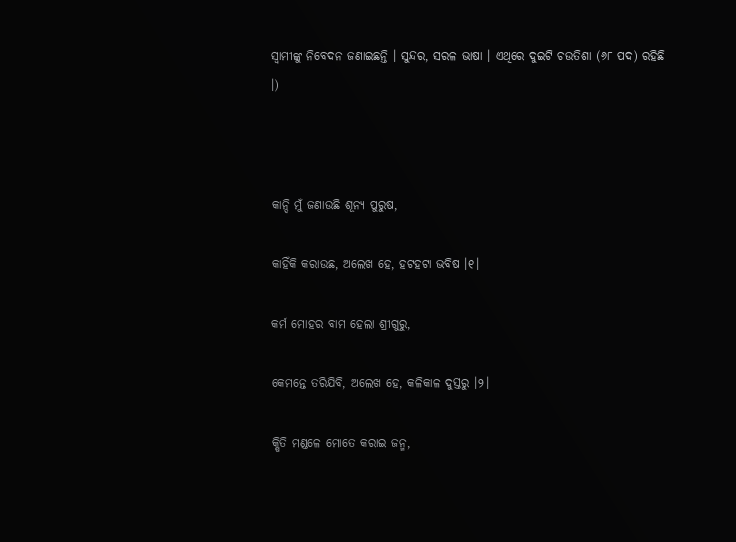ସ୍ୱାମୀଙ୍କୁ ନିବେଦନ ଜଣାଇଛନ୍ତି । ସୁନ୍ଦର, ସରଳ ଭାଷା । ଏଥିରେ ଦୁଇଟି ଚଉତିଶା (୬୮ ପଦ) ରହିଛି ।)



କାନ୍ଦି ମୁଁ ଜଣାଉଛି ଶୂନ୍ୟ ପୁରୁଷ,

କାହିଁକି କରାଉଛ, ଅଲେଖ ହେ, ହଟହଟା ଭବିଷ ।୧।

କର୍ମ ମୋହର ବାମ ହେଲା ଶ୍ରୀଗୁରୁ,

କେମନ୍ତେ ତରିଯିବି, ଅଲେଖ ହେ, କଳିକାଳ ଦୁସ୍ତରୁ ।୨।

କ୍ଷିତି ମଣ୍ଡଳେ ମୋତେ କରାଇ ଜନ୍ମ,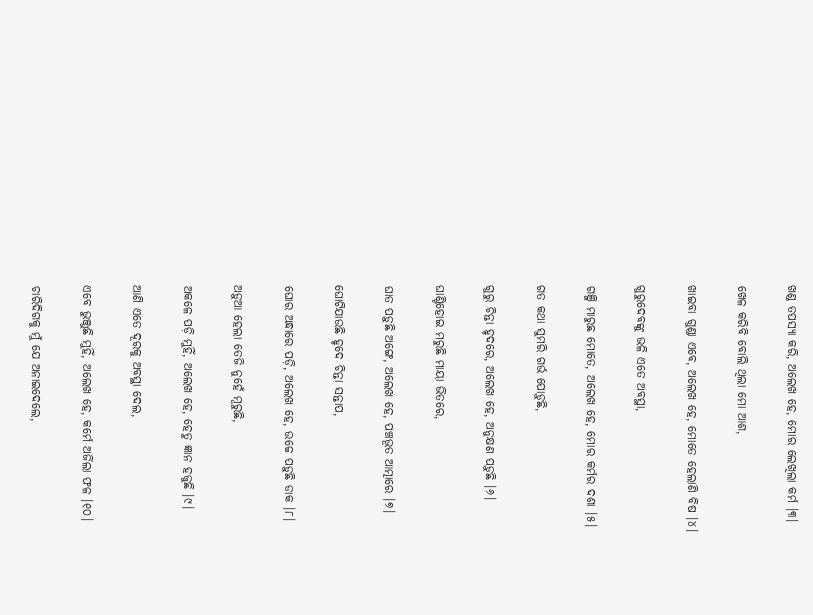ଖଣ୍ଡ ତପସ୍ୟା କରି, ଅଲେଖ ହେ, ମୋର ଲେଖିଲା କର୍ମ ।୩।

ଖେଳ କରିବି ବୋଲି ଥିଲା ମୋ ଆଶ,

ଖାଇବା ଗୁଣ୍ଡା ଏବେ, ଅଲେଖ ହେ, ମୋତେ ହେଲାଣି ବିଷ ।୪।

ଗୁରୁଦେବଙ୍କୁ ଭଳି ଏତେ ଅବସ୍ଥା,

ଗଞ୍ଜି ମାରୁଛ ମୋତେ, ଅଲେଖ ହେ, ମୋର କର୍ମର ଦଶା ।୫।

ଗତ କଥା ସୁମରି ଗର୍ଭ ପୋଡ଼ୁଛି,

ଗୁରୁ ଚିନ୍ତା ହୃଦରେ, ଅଲେଖ ହେ, ଅନୁକ୍ଷଣ ପଡ଼ୁଛି ।୬।

ଘାଣ୍ଟିହୋଇ ମରୁଛି ମାୟା ଭିତରେ,

ଘାତ ପଡ଼ୁଛି ଅଙ୍ଗେ, ଅଲେଖ ହେ, ପଞ୍ଚଭୂତ ଆତ୍ମାରେ ।୭।

ଘୋଟିଯାଉଛି ହୃଦେ ଚିନ୍ତା ସନ୍ତାପ,

ଘୋର ଅନ୍ଧାରେ ପଡ଼ି, ଅଲେଖ ହେ, ଉଚ୍ଚେ ପଡ଼ୁଛି ଡାକ ।୮।

ଅଡ଼ୁଆ ହେଲା ତେଜି ନୁହେଁ ମୂରୁଛି,

ଅକଳେ ପଡ଼ି ମୁହିଁ, ଅଲେଖ ହେ, ହେତୁ ଜ୍ଞାନ ହଜୁଛି ।୯।

ଆଣି ଏତେ ଦୂରକୁ ଅବସ୍ଥା ଦେଲ,

ଏବେ ଭୁଞ୍ଜୁଛି ମୁହିଁ, ଅଲେଖ ହେ, କର୍ମେ ଅର୍ଜିଲା ଫଳ ।୧୦।

ଚାରିଦିଗକୁ ମୁଁ ଯେ ଅନାଇଦେଲେ,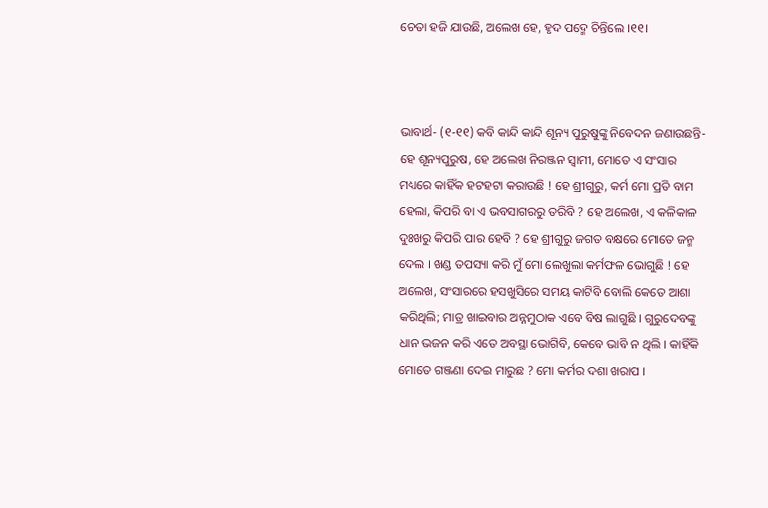ଚେତା ହଜି ଯାଉଛି, ଅଲେଖ ହେ, ହୃଦ ପଦ୍ମେ ଚିନ୍ତିଲେ ।୧୧।



ଭାବାର୍ଥ- (୧-୧୧) କବି କାନ୍ଦି କାନ୍ଦି ଶୂନ୍ୟ ପୁରୁଷୁଙ୍କୁ ନିବେଦନ ଜଣାଉଛନ୍ତି- ହେ ଶୂନ୍ୟପୁରୁଷ, ହେ ଅଲେଖ ନିରଞ୍ଜନ ସ୍ୱାମୀ, ମୋତେ ଏ ସଂସାର ମଧ୍ୟରେ କାହିଁକ ହଟହଟା କରାଉଛି ! ହେ ଶ୍ରୀଗୁରୁ, କର୍ମ ମୋ ପ୍ରତି ବାମ ହେଲା, କିପରି ବା ଏ ଭବସାଗରରୁ ତରିବି ? ହେ ଅଲେଖ, ଏ କଳିକାଳ ଦୁଃଖରୁ କିପରି ପାର ହେବି ? ହେ ଶ୍ରୀଗୁରୁ ଜଗତ ବକ୍ଷରେ ମୋତେ ଜନ୍ମ ଦେଲ । ଖଣ୍ଡ ତପସ୍ୟା କରି ମୁଁ ମୋ ଲେଖୁଲା କର୍ମଫଳ ଭୋଗୁଛି ! ହେ ଅଲେଖ, ସଂସାରରେ ହସଖୁସିରେ ସମୟ କାଟିବି ବୋଲି କେତେ ଆଶା କରିଥିଲି; ମାତ୍ର ଖାଇବାର ଅନ୍ନମୁଠାକ ଏବେ ବିଷ ଲାଗୁଛି । ଗୁରୁଦେବଙ୍କୁ ଧାନ ଭଜନ କରି ଏତେ ଅବସ୍ଥା ଭୋଗିବି, କେବେ ଭାବି ନ ଥିଲି । କାହିଁକି ମୋତେ ଗଞ୍ଜଣା ଦେଇ ମାରୁଛ ? ମୋ କର୍ମର ଦଶା ଖରାପ ।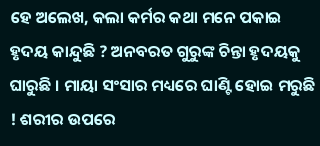ହେ ଅଲେଖ, କଲା କର୍ମର କଥା ମନେ ପକାଇ ହୃଦୟ କାନ୍ଦୁଛି ? ଅନବରତ ଗୁରୁଙ୍କ ଚିନ୍ତା ହୃଦୟକୁ ଘାରୁଛି । ମାୟା ସଂସାର ମଧ୍ୟରେ ଘାଣ୍ଟି ହୋଇ ମରୁଛି ! ଶରୀର ଉପରେ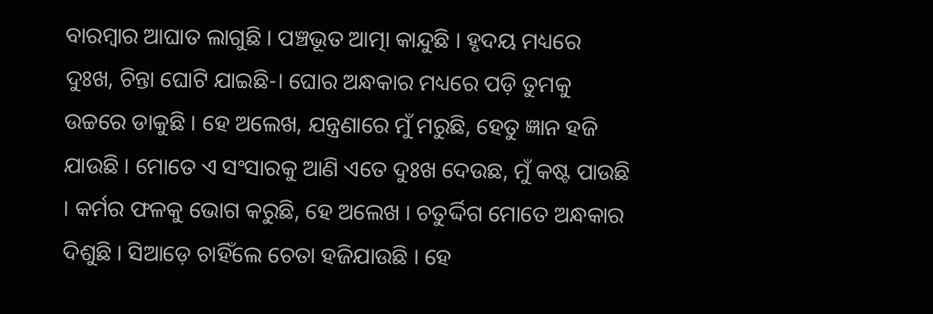ବାରମ୍ବାର ଆଘାତ ଲାଗୁଛି । ପଞ୍ଚଭୂତ ଆତ୍ମା କାନ୍ଦୁଛି । ହୃଦୟ ମଧ୍ୟରେ ଦୁଃଖ, ଚିନ୍ତା ଘୋଟି ଯାଇଛି-। ଘୋର ଅନ୍ଧକାର ମଧ୍ୟରେ ପଡ଼ି ତୁମକୁ ଉଚ୍ଚରେ ଡାକୁଛି । ହେ ଅଲେଖ, ଯନ୍ତ୍ରଣାରେ ମୁଁ ମରୁଛି, ହେତୁ ଜ୍ଞାନ ହଜି ଯାଉଛି । ମୋତେ ଏ ସଂସାରକୁ ଆଣି ଏତେ ଦୁଃଖ ଦେଉଛ, ମୁଁ କଷ୍ଟ ପାଉଛି । କର୍ମର ଫଳକୁ ଭୋଗ କରୁଛି, ହେ ଅଲେଖ । ଚତୁର୍ଦ୍ଦିଗ ମୋତେ ଅନ୍ଧକାର ଦିଶୁଛି । ସିଆଡ଼େ ଚାହିଁଲେ ଚେତା ହଜିଯାଉଛି । ହେ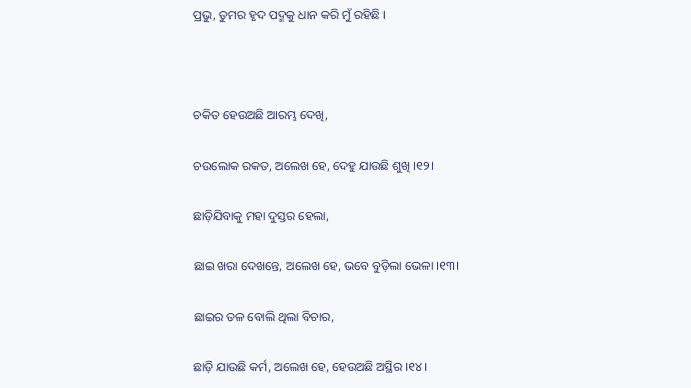ପ୍ରଭୁ, ତୁମର ହୃଦ ପଦ୍ମକୁ ଧାନ କରି ମୁଁ ରହିଛି ।



ଚକିତ ହେଉଅଛି ଆରମ୍ଭ ଦେଖି,

ଚଉଲୋକ ରକତ, ଅଲେଖ ହେ, ଦେହୁ ଯାଉଛି ଶୁଖି ।୧୨।

ଛାଡ଼ିଯିବାକୁ ମହା ଦୁସ୍ତର ହେଲା,

ଛାଇ ଖରା ଦେଖନ୍ତେ, ଅଲେଖ ହେ, ଭବେ ବୁଡ଼ିଲା ଭେଳା ।୧୩।

ଛାଇର ତଳ ବୋଲି ଥିଲା ବିଚାର,

ଛାଡ଼ି ଯାଉଛି କର୍ମ, ଅଲେଖ ହେ, ହେଉଅଛି ଅସ୍ଥିର ।୧୪।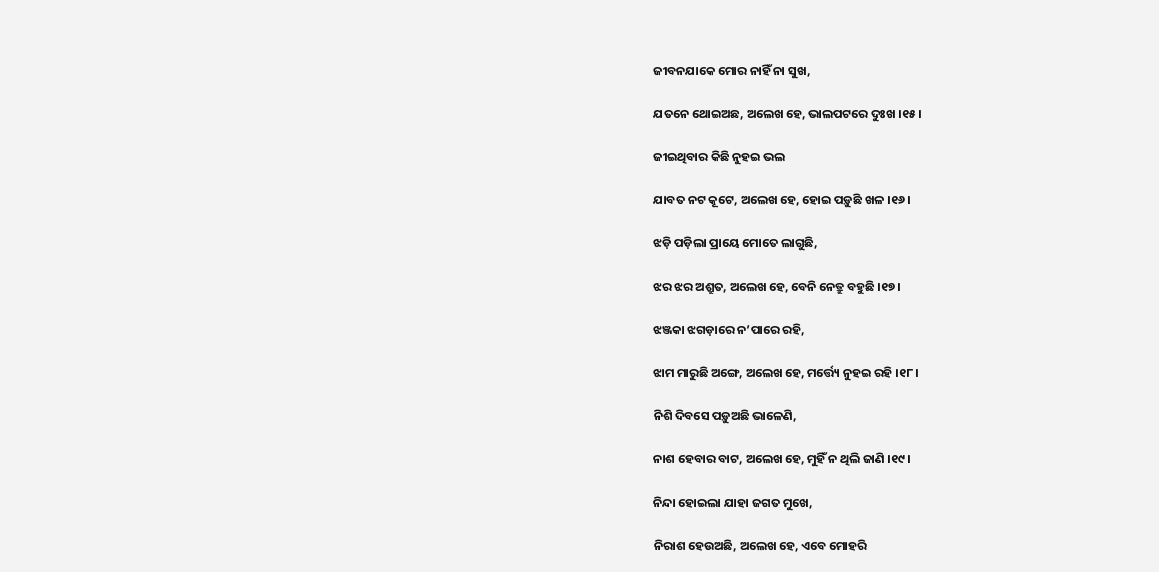ଜୀବନଯାକେ ମୋର ନାହିଁ ନା ସୁଖ,

ଯତନେ ଥୋଇଅଛ, ଅଲେଖ ହେ, ଭାଲପଟରେ ଦୁଃଖ ।୧୫।

ଜୀଇଥିବାର କିଛି ନୁହଇ ଭଲ

ଯାବତ ନଟ କୂଟେ, ଅଲେଖ ହେ, ହୋଇ ପଡ଼ୁଛି ଖଳ ।୧୬।

ଝଡ଼ି ପଡ଼ିଲା ପ୍ରାୟେ ମୋତେ ଲାଗୁଛି,

ଝର ଝର ଅଶ୍ରୁତ, ଅଲେଖ ହେ, ବେନି ନେତ୍ରୁ ବହୁଛି ।୧୭।

ଝଞ୍ଜକା ଝଗଡ଼ାରେ ନ’ପାରେ ରହି,

ଝାମ ମାରୁଛି ଅଙ୍ଗେ, ଅଲେଖ ହେ, ମର୍ତ୍ତ୍ୟେ ନୁହଇ ରହି ।୧୮।

ନିଶି ଦିବସେ ପଡ଼ୁଅଛି ଭାଳେଣି,

ନାଶ ହେବାର ବାଟ, ଅଲେଖ ହେ, ମୁହିଁ ନ ଥିଲି ଜାଣି ।୧୯।

ନିନ୍ଦା ହୋଇଲା ଯାହା ଜଗତ ମୁଖେ,

ନିରାଶ ହେଉଅଛି, ଅଲେଖ ହେ, ଏବେ ମୋହରି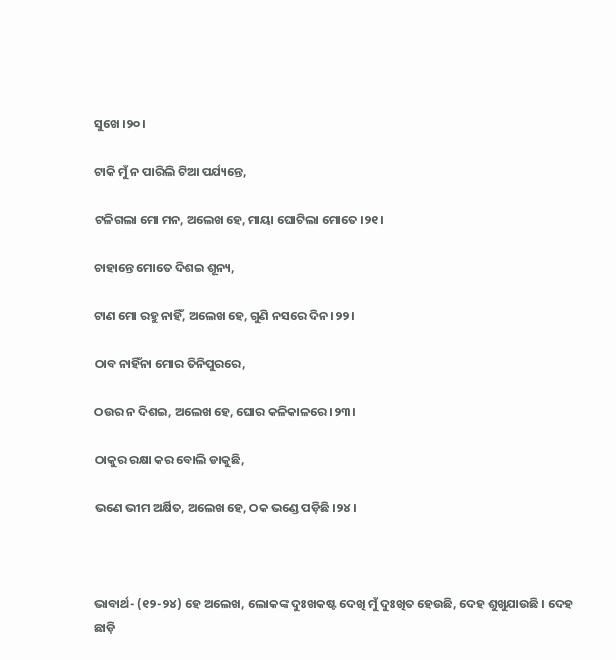ସୁଖେ ।୨୦।

ଟାକି ମୁଁ ନ ପାରିଲି ଟିଆ ପର୍ଯ୍ୟନ୍ତେ,

ଟଳିଗଲା ମୋ ମନ, ଅଲେଖ ହେ, ମାୟା ଘୋଟିଲା ମୋତେ ।୨୧।

ଚାହାନ୍ତେ ମୋତେ ଦିଶଇ ଶୂନ୍ୟ,

ଟାଣ ମୋ ରହୁ ନାହିଁ, ଅଲେଖ ହେ, ଗୁଣି ନସରେ ଦିନ ।୨୨।

ଠାବ ନାହିଁନା ମୋର ତିନିପୁରରେ,

ଠଉର ନ ଦିଶଇ, ଅଲେଖ ହେ, ଘୋର କଳିକାଳରେ ।୨୩।

ଠାକୁର ରକ୍ଷା କର ବୋଲି ଡାକୁଛି,

ଭଣେ ଭୀମ ଅର୍କ୍ଷିତ, ଅଲେଖ ହେ, ଠକ ଭଣ୍ଡେ ପଡ଼ିଛି ।୨୪।



ଭାବାର୍ଥ- (୧୨-୨୪) ହେ ଅଲେଖ, ଲୋକଙ୍କ ଦୁଃଖକଷ୍ଟ ଦେଖି ମୁଁ ଦୁଃଖିତ ହେଉଛି, ଦେହ ଶୁଖୁଯାଉଛି । ଦେହ ଛାଡ଼ି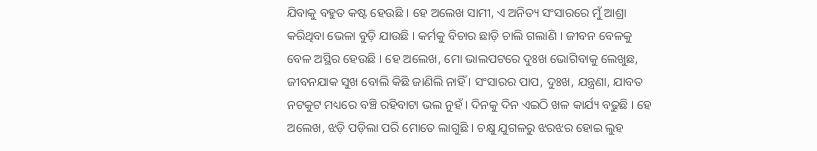ଯିବାକୁ ବହୁତ କଷ୍ଟ ହେଉଛି । ହେ ଅଲେଖ ସାମୀ, ଏ ଅନିତ୍ୟ ସଂସାରରେ ମୁଁ ଆଶ୍ରା କରିଥିବା ଭେଳା ବୁଡ଼ି ଯାଉଛି । କର୍ମକୁ ବିଚାର ଛାଡ଼ି ଚାଲି ଗଲାଣି । ଜୀବନ ବେଳକୁ ବେଳ ଅସ୍ଥିର ହେଉଛି । ହେ ଅଲେଖ, ମୋ ଭାଲପଟରେ ଦୁଃଖ ଭୋଗିବାକୁ ଲେଖୁଛ, ଜୀବନଯାକ ସୁଖ ବୋଲି କିଛି ଜାଣିଲି ନାହିଁ । ସଂସାରର ପାପ, ଦୁଃଖ, ଯନ୍ତ୍ରଣା, ଯାବତ ନଟକୁଟ ମଧ୍ୟରେ ବଞ୍ଚି ରହିବାଟା ଭଲ ନୁହଁ । ଦିନକୁ ଦିନ ଏଇଠି ଖଳ କାର୍ଯ୍ୟ ବଢୁଛି । ହେ ଅଲେଖ, ଝଡ଼ି ପଡ଼ିଲା ପରି ମୋତେ ଲାଗୁଛି । ଚକ୍ଷୁ ଯୁଗଳରୁ ଝରଝର ହୋଇ ଲୁହ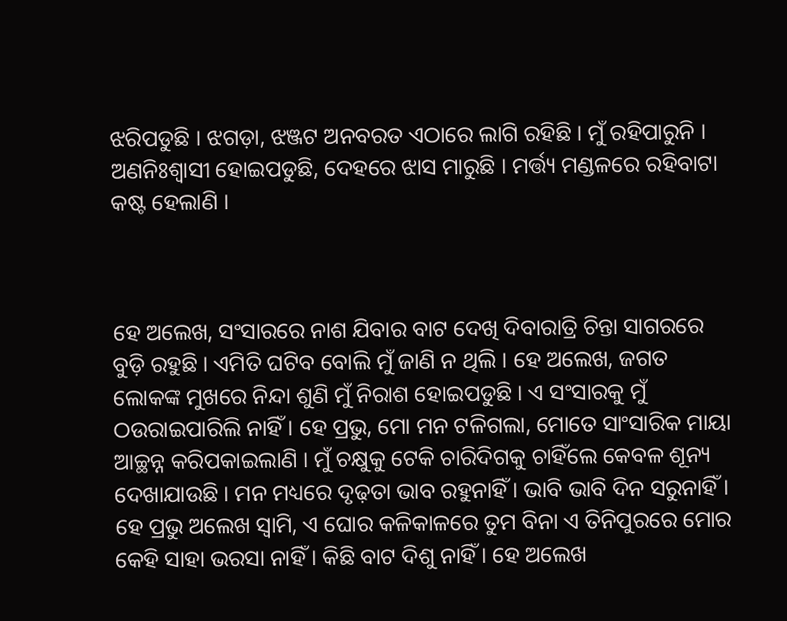ଝରିପଡୁଛି । ଝଗଡ଼ା, ଝଞ୍ଜଟ ଅନବରତ ଏଠାରେ ଲାଗି ରହିଛି । ମୁଁ ରହିପାରୁନି । ଅଣନିଃଶ୍ୱାସୀ ହୋଇପଡୁଛି, ଦେହରେ ଝାସ ମାରୁଛି । ମର୍ତ୍ତ୍ୟ ମଣ୍ଡଳରେ ରହିବାଟା କଷ୍ଟ ହେଲାଣି ।



ହେ ଅଲେଖ, ସଂସାରରେ ନାଶ ଯିବାର ବାଟ ଦେଖି ଦିବାରାତ୍ରି ଚିନ୍ତା ସାଗରରେ ବୁଡ଼ି ରହୁଛି । ଏମିତି ଘଟିବ ବୋଲି ମୁଁ ଜାଣି ନ ଥିଲି । ହେ ଅଲେଖ, ଜଗତ ଲୋକଙ୍କ ମୁଖରେ ନିନ୍ଦା ଶୁଣି ମୁଁ ନିରାଶ ହୋଇପଡୁଛି । ଏ ସଂସାରକୁ ମୁଁ ଠଉରାଇପାରିଲି ନାହିଁ । ହେ ପ୍ରଭୁ, ମୋ ମନ ଟଳିଗଲା, ମୋତେ ସାଂସାରିକ ମାୟା ଆଚ୍ଛନ୍ନ କରିପକାଇଲାଣି । ମୁଁ ଚକ୍ଷୁକୁ ଟେକି ଚାରିଦିଗକୁ ଚାହିଁଲେ କେବଳ ଶୂନ୍ୟ ଦେଖାଯାଉଛି । ମନ ମଧ୍ୟରେ ଦୃଢ଼ତା ଭାବ ରହୁନାହିଁ । ଭାବି ଭାବି ଦିନ ସରୁନାହିଁ । ହେ ପ୍ରଭୁ ଅଲେଖ ସ୍ଵାମି, ଏ ଘୋର କଳିକାଳରେ ତୁମ ବିନା ଏ ତିନିପୁରରେ ମୋର କେହି ସାହା ଭରସା ନାହିଁ । କିଛି ବାଟ ଦିଶୁ ନାହିଁ । ହେ ଅଲେଖ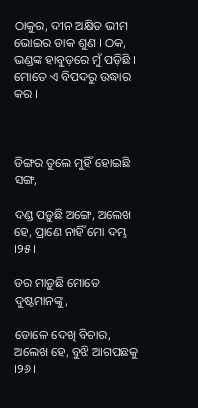ଠାକୁର, ଦୀନ ଅକ୍ଷିତ ଭୀମ ଭୋଇର ଡାକ ଶୁଣ । ଠକ, ଭଣ୍ଡଙ୍କ ହାବୁଡ଼ରେ ମୁଁ ପଡ଼ିଛି । ମୋତେ ଏ ବିପଦରୁ ଉଦ୍ଧାର କର ।



ଡିଙ୍ଗର ତୁଲେ ମୁହିଁ ହୋଇଛି ସଙ୍ଗ,

ଦଣ୍ଡ ପଡ଼ୁଛି ଅଙ୍ଗେ, ଅଲେଖ ହେ, ପ୍ରାଣେ ନାହିଁ ମୋ ଦମ୍ଭ ।୨୫।

ଡର ମାଡ଼ୁଛି ମୋତେ ଦୁଷ୍ଟମାନଙ୍କୁ,

ଡୋଳେ ଦେଖି ବିଚାର, ଅଲେଖ ହେ, ବୁଝି ଆଗପଛକୁ ।୨୬।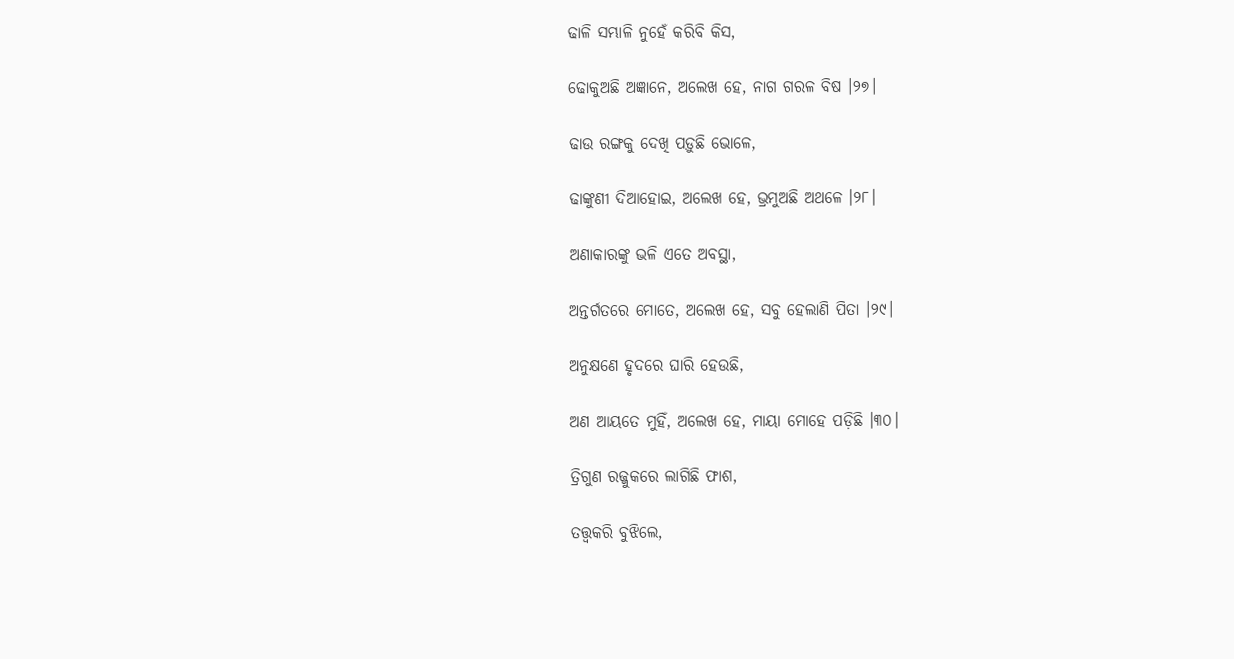ଢାଳି ସମ୍ଭାଳି ନୁହେଁ କରିବି କିସ,

ଢୋକୁଅଛି ଅଜ୍ଞାନେ, ଅଲେଖ ହେ, ନାଗ ଗରଳ ବିଷ ।୨୭।

ଢାଉ ରଙ୍ଗକୁ ଦେଖି ପଡ଼ୁଛି ଭୋଳେ,

ଢାଙ୍କୁଣୀ ଦିଆହୋଇ, ଅଲେଖ ହେ, ଭ୍ରମୁଅଛି ଅଥଳେ ।୨୮।

ଅଣାକାରଙ୍କୁ ଭଳି ଏତେ ଅବସ୍ଥା,

ଅନ୍ତର୍ଗତରେ ମୋତେ, ଅଲେଖ ହେ, ସବୁ ହେଲାଣି ପିତା ।୨୯।

ଅନୁକ୍ଷଣେ ହୃଦରେ ଘାରି ହେଉଛି,

ଅଣ ଆୟତେ ମୁହିଁ, ଅଲେଖ ହେ, ମାୟା ମୋହେ ପଡ଼ିଛି ।୩୦।

ତ୍ରିଗୁଣ ରଜ୍ଜୁକରେ ଲାଗିଛି ଫାଶ,

ତତ୍ତ୍ୱକରି ବୁଝିଲେ,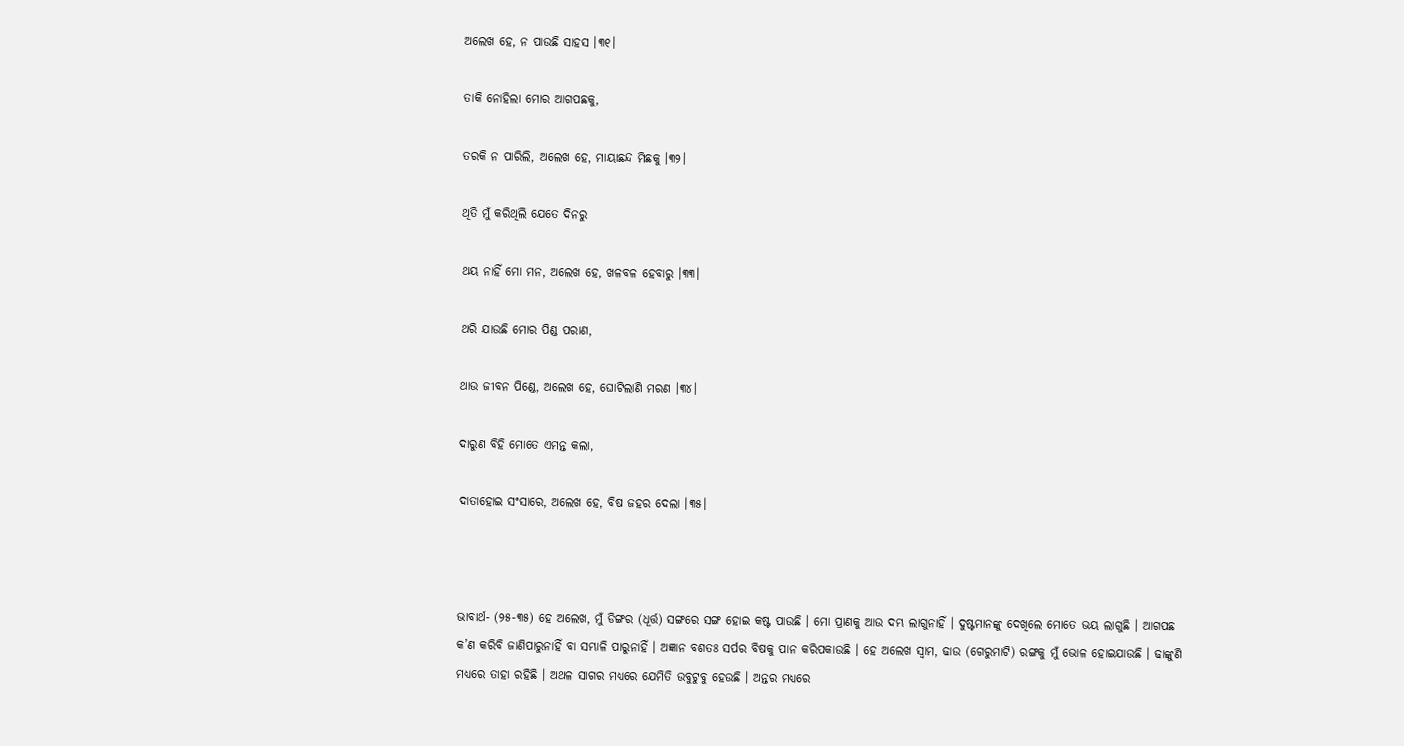ଅଲେଖ ହେ, ନ ପାଉଛି ସାହସ ।୩୧।

ତାକି ନୋହିଲା ମୋର ଆଗପଛକୁ,

ତରକି ନ ପାରିଲି, ଅଲେଖ ହେ, ମାୟାଛନ୍ଦ ମିଛକୁ ।୩୨।

ଥିତି ମୁଁ କରିଥିଲି ଯେତେ ଦିନରୁ

ଥୟ ନାହିଁ ମୋ ମନ, ଅଲେଖ ହେ, ଖଳବଳ ହେବାରୁ ।୩୩।

ଥରି ଯାଉଛି ମୋର ପିଣ୍ଡ ପରାଣ,

ଥାଉ ଜୀବନ ପିଣ୍ଡେ, ଅଲେଖ ହେ, ଘୋଟିଲାଣି ମରଣ ।୩୪।

ଦାରୁଣ ବିହି ମୋତେ ଏମନ୍ତ କଲା,

ଦାତାହୋଇ ସଂସାରେ, ଅଲେଖ ହେ, ବିଷ ଜହର ଦେଲା ।୩୫।



ଭାବାର୍ଥ- (୨୫-୩୫) ହେ ଅଲେଖ, ମୁଁ ଡିଙ୍ଗର (ଧୂର୍ତ୍ତ) ସଙ୍ଗରେ ସଙ୍ଗ ହୋଇ କଷ୍ଟ ପାଉଛି । ମୋ ପ୍ରାଣକୁ ଆଉ ଦମ୍ଭ ଲାଗୁନାହିଁ । ଦୁଷ୍ଟମାନଙ୍କୁ ଦେଖିଲେ ମୋତେ ଭୟ ଲାଗୁଛି । ଆଗପଛ କ’ଣ କରିବି ଜାଣିପାରୁନାହିଁ ବା ସମ୍ଭାଳି ପାରୁନାହିଁ । ଅଜ୍ଞାନ ବଶତଃ ସର୍ପର ବିଷକୁ ପାନ କରିପକାଉଛି । ହେ ଅଲେଖ ସ୍ଵାମ, ଢାଉ (ଗେରୁମାଟି) ରଙ୍ଗକୁ ମୁଁ ଭୋଳ ହୋଇଯାଉଛି । ଢାଙ୍କୁଣି ମଧ୍ୟରେ ତାହା ରହିଛି । ଅଥଳ ସାଗର ମଧ୍ୟରେ ଯେମିତି ଉବୁଟୁବୁ ହେଉଛି । ଅନ୍ତର ମଧ୍ୟରେ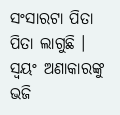ସଂସାରଟା ପିତା ପିତା ଲାଗୁଛି । ସ୍ଵୟଂ ଅଣାକାରଙ୍କୁ ଭଜି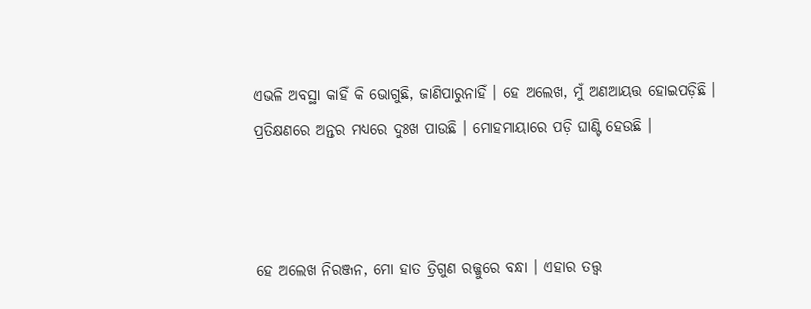ଏଭଳି ଅବସ୍ଥା କାହିଁ କି ଭୋଗୁଛି, ଜାଣିପାରୁନାହିଁ । ହେ ଅଲେଖ, ମୁଁ ଅଣଆୟତ୍ତ ହୋଇପଡ଼ିଛି । ପ୍ରତିକ୍ଷଣରେ ଅନ୍ତର ମଧ୍ୟରେ ଦୁଃଖ ପାଉଛି । ମୋହମାୟାରେ ପଡ଼ି ଘାଣ୍ଟି ହେଉଛି ।



ହେ ଅଲେଖ ନିରଞ୍ଜନ, ମୋ ହାତ ତ୍ରିଗୁଣ ରଜ୍ଜୁରେ ବନ୍ଧା । ଏହାର ତତ୍ତ୍ୱ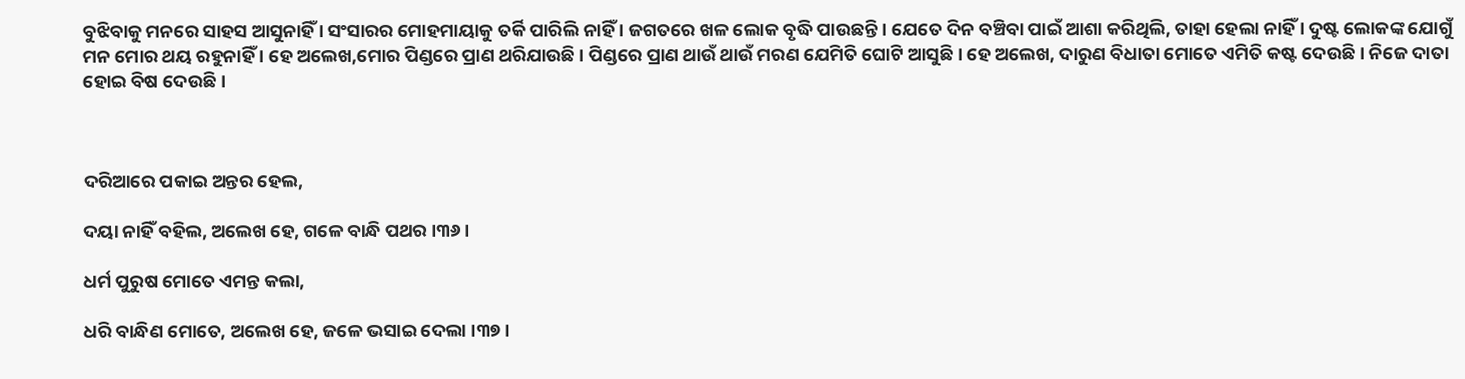ବୁଝିବାକୁ ମନରେ ସାହସ ଆସୁନାହିଁ । ସଂସାରର ମୋହମାୟାକୁ ତର୍କି ପାରିଲି ନାହିଁ । ଜଗତରେ ଖଳ ଲୋକ ବୃଦ୍ଧି ପାଉଛନ୍ତି । ଯେତେ ଦିନ ବଞ୍ଚିବା ପାଇଁ ଆଶା କରିଥିଲି, ତାହା ହେଲା ନାହିଁ । ଦୁଷ୍ଟ ଲୋକଙ୍କ ଯୋଗୁଁ ମନ ମୋର ଥୟ ରହୁନାହିଁ । ହେ ଅଲେଖ,ମୋର ପିଣ୍ଡରେ ପ୍ରାଣ ଥରିଯାଉଛି । ପିଣ୍ଡରେ ପ୍ରାଣ ଥାଉଁ ଥାଉଁ ମରଣ ଯେମିତି ଘୋଟି ଆସୁଛି । ହେ ଅଲେଖ, ଦାରୁଣ ବିଧାତା ମୋତେ ଏମିତି କଷ୍ଟ ଦେଉଛି । ନିଜେ ଦାତା ହୋଇ ବିଷ ଦେଉଛି ।



ଦରିଆରେ ପକାଇ ଅନ୍ତର ହେଲ,

ଦୟା ନାହିଁ ବହିଲ, ଅଲେଖ ହେ, ଗଳେ ବାନ୍ଧି ପଥର ।୩୬।

ଧର୍ମ ପୁରୁଷ ମୋତେ ଏମନ୍ତ କଲା,

ଧରି ବାନ୍ଧିଣ ମୋତେ, ଅଲେଖ ହେ, ଜଳେ ଭସାଇ ଦେଲା ।୩୭।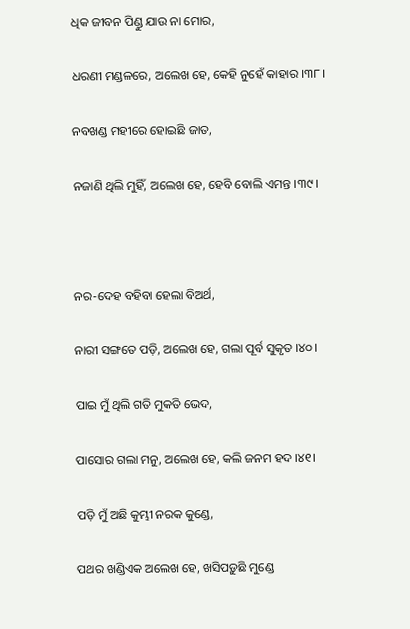ଧିକ ଜୀବନ ପିଣ୍ଡୁ ଯାଉ ନା ମୋର,

ଧରଣୀ ମଣ୍ଡଳରେ, ଅଲେଖ ହେ, କେହି ନୁହେଁ କାହାର ।୩୮।

ନବଖଣ୍ଡ ମହୀରେ ହୋଇଛି ଜାତ,

ନଜାଣି ଥିଲି ମୁହିଁ, ଅଲେଖ ହେ, ହେବି ବୋଲି ଏମନ୍ତ ।୩୯।



ନର-ଦେହ ବହିବା ହେଲା ବିଅର୍ଥ,

ନାରୀ ସଙ୍ଗତେ ପଡ଼ି, ଅଲେଖ ହେ, ଗଲା ପୂର୍ବ ସୁକୃତ ।୪୦।

ପାଇ ମୁଁ ଥିଲି ଗତି ମୁକତି ଭେଦ,

ପାସୋର ଗଲା ମନୁ, ଅଲେଖ ହେ, କଲି ଜନମ ହଦ ।୪୧।

ପଡ଼ି ମୁଁ ଅଛି କୁମ୍ଭୀ ନରକ କୁଣ୍ଡେ,

ପଥର ଖଣ୍ଡିଏକ ଅଲେଖ ହେ, ଖସିପଡ଼ୁଛି ମୁଣ୍ଡେ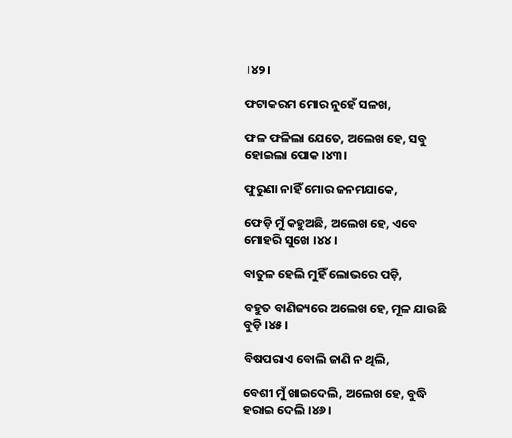।୪୨।

ଫଟାକରମ ମୋର ନୁହେଁ ସଳଖ,

ଫଳ ଫଳିଲା ଯେତେ, ଅଲେଖ ହେ, ସବୁ ହୋଇଲା ପୋକ ।୪୩।

ଫୁରୁଣା ନାହିଁ ମୋର ଜନମଯାକେ,

ଫେଡ଼ି ମୁଁ କହୁଅଛି, ଅଲେଖ ହେ, ଏବେ ମୋହରି ସୁଖେ ।୪୪।

ବାତୁଳ ହେଲି ମୁହିଁ ଲୋଭରେ ପଡ଼ି,

ବହୁତ ବାଣିଜ୍ୟରେ ଅଲେଖ ହେ, ମୂଳ ଯାଉଛି ବୁଡ଼ି ।୪୫।

ବିଷପରାଏ ବୋଲି ଜାଣି ନ ଥିଲି,

ବେଶୀ ମୁଁ ଖାଇଦେଲି, ଅଲେଖ ହେ, ବୁଦ୍ଧି ହରାଇ ଦେଲି ।୪୬।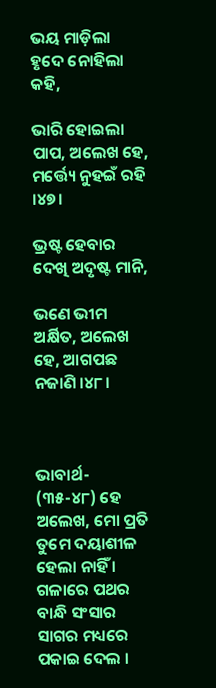ଭୟ ମାଡ଼ିଲା ହୃଦେ ନୋହିଲା କହି,

ଭାରି ହୋଇଲା ପାପ, ଅଲେଖ ହେ, ମର୍ତ୍ତ୍ୟେ ନୁହଇଁ ରହି ।୪୭।

ଭ୍ରଷ୍ଟ ହେବାର ଦେଖି ଅଦୃଷ୍ଟ ମାନି,

ଭଣେ ଭୀମ ଅର୍କ୍ଷିତ, ଅଲେଖ ହେ, ଆଗପଛ ନଜାଣି ।୪୮।



ଭାବାର୍ଥ- (୩୫-୪୮) ହେ ଅଲେଖ, ମୋ ପ୍ରତି ତୁମେ ଦୟାଶୀଳ ହେଲା ନାହିଁ । ଗଳାରେ ପଥର ବାନ୍ଧି ସଂସାର ସାଗର ମଧ୍ୟରେ ପକାଇ ଦେଲ ।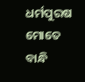ଧର୍ମପୁରଷ ମୋତେ ବାନ୍ଧି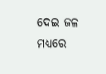ଦେଇ ଜଳ ମଧ୍ୟରେ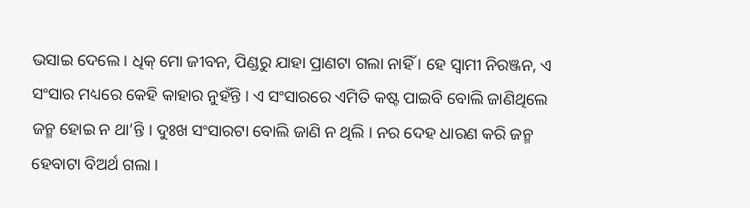ଭସାଇ ଦେଲେ । ଧିକ୍‍ ମୋ ଜୀବନ, ପିଣ୍ଡରୁ ଯାହା ପ୍ରାଣଟା ଗଲା ନାହିଁ । ହେ ସ୍ୱାମୀ ନିରଞ୍ଜନ, ଏ ସଂସାର ମଧ୍ୟରେ କେହି କାହାର ନୁହଁନ୍ତି । ଏ ସଂସାରରେ ଏମିତି କଷ୍ଟ ପାଇବି ବୋଲି ଜାଣିଥିଲେ ଜନ୍ମ ହୋଇ ନ ଥା’ନ୍ତି । ଦୁଃଖ ସଂସାରଟା ବୋଲି ଜାଣି ନ ଥିଲି । ନର ଦେହ ଧାରଣ କରି ଜନ୍ମ ହେବାଟା ବିଅର୍ଥ ଗଲା ।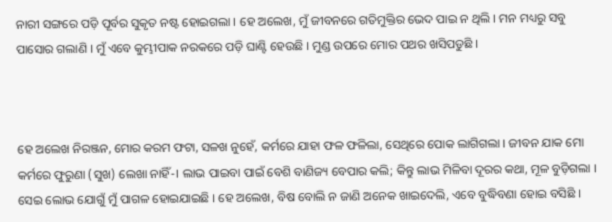ନାରୀ ସଙ୍ଗରେ ପଡ଼ି ପୂର୍ବର ସୁକୃତ ନଷ୍ଟ ହୋଇଗଲା । ହେ ଅଲେଖ, ମୁଁ ଜୀବନରେ ଗତିମୁକ୍ତିର ଭେଦ ପାଇ ନ ଥିଲି । ମନ ମଧ୍ୟରୁ ସବୁ ପାସୋର ଗଲାଣି । ମୁଁ ଏବେ କୁମ୍ଭୀପାକ ନରକରେ ପଡ଼ି ଘାଣ୍ଟି ହେଉଛି । ମୁଣ୍ଡ ଉପରେ ମୋର ପଥର ଖସିପଡୁଛି ।



ହେ ଅଲେଖ ନିରଞ୍ଜନ, ମୋର କରମ ଫଟା, ସଳଖ ନୁହେଁ, କର୍ମରେ ଯାହା ଫଳ ଫଳିଲା, ସେଥିରେ ପୋକ ଲାଗିଗଲା । ଜୀବନ ଯାକ ମୋ କର୍ମରେ ଫୁରୁଣା (ସୁଖ) ଲେଖା ନାହିଁ-। ଲାଭ ପାଇବା ପାଇଁ ବେଶି ବାଣିଜ୍ୟ ବେପାର କଲି; କିନ୍ତୁ ଲାଭ ମିଳିବା ଦୂରର କଥା, ମୂଳ ବୁଡ଼ିଗଲା । ସେଇ ଲୋଭ ଯୋଗୁଁ ମୁଁ ପାଗଳ ହୋଇଯାଇଛି । ହେ ଅଲେଖ, ବିଷ ବୋଲି ନ ଜାଣି ଅନେକ ଖାଇଦେଲି, ଏବେ ବୁଦ୍ଧିବଣା ହୋଇ ବସିଛି ।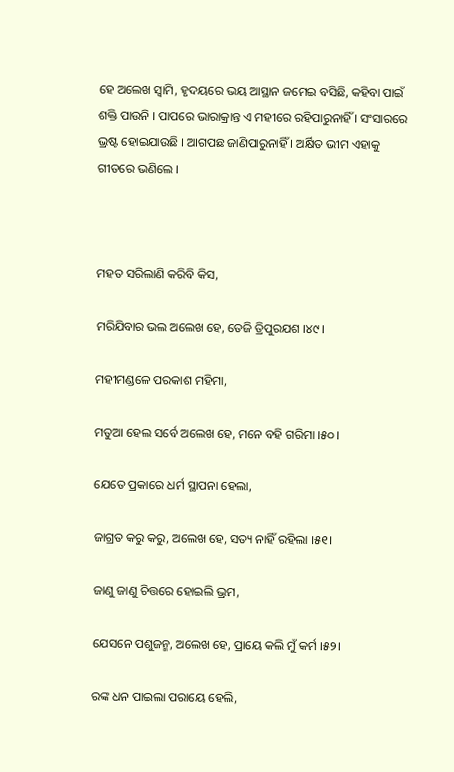ହେ ଅଲେଖ ସ୍ଵାମି, ହୃଦୟରେ ଭୟ ଆସ୍ଥାନ ଜମେଇ ବସିଛି, କହିବା ପାଇଁ ଶକ୍ତି ପାଉନି । ପାପରେ ଭାରାକ୍ରାନ୍ତ ଏ ମହୀରେ ରହିପାରୁନାହିଁ । ସଂସାରରେ ଭ୍ରଷ୍ଟ ହୋଇଯାଉଛି । ଆଗପଛ ଜାଣିପାରୁନାହିଁ । ଅର୍କ୍ଷିତ ଭୀମ ଏହାକୁ ଗୀତରେ ଭଣିଲେ ।



ମହତ ସରିଲାଣି କରିବି କିସ,

ମରିଯିବାର ଭଲ ଅଲେଖ ହେ, ତେଜି ତ୍ରିପୁରଯଶ ।୪୯।

ମହୀମଣ୍ଡଳେ ପରକାଶ ମହିମା,

ମତୁଆ ହେଲ ସର୍ବେ ଅଲେଖ ହେ, ମନେ ବହି ଗରିମା ।୫୦।

ଯେତେ ପ୍ରକାରେ ଧର୍ମ ସ୍ଥାପନା ହେଲା,

ଜାଗ୍ରତ କରୁ କରୁ, ଅଲେଖ ହେ, ସତ୍ୟ ନାହିଁ ରହିଲା ।୫୧।

ଜାଣୁ ଜାଣୁ ଚିତ୍ତରେ ହୋଇଲି ଭ୍ରମ,

ଯେସନେ ପଶୁଜନ୍ମ, ଅଲେଖ ହେ, ପ୍ରାୟେ କଲି ମୁଁ କର୍ମ ।୫୨।

ରଙ୍କ ଧନ ପାଇଲା ପରାୟେ ହେଲି,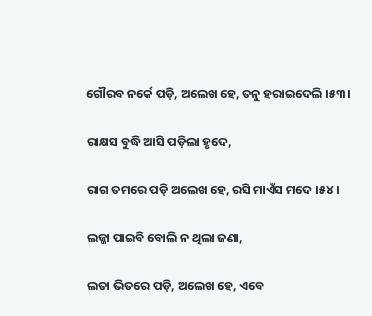ଗୌରବ ନର୍କେ ପଡ଼ି, ଅଲେଖ ହେ, ତନୁ ହରାଇଦେଲି ।୫୩।

ରାକ୍ଷସ ବୁଦ୍ଧି ଆସି ପଡ଼ିଲା ହୃଦେ,

ରାଗ ତମରେ ପଡ଼ି ଅଲେଖ ହେ, ରସି ମାଏଁସ ମଦେ ।୫୪।

ଲଜ୍ଜା ପାଇବି ବୋଲି ନ ଥିଲା ଜଣା,

ଲତା ଭିତରେ ପଡ଼ି, ଅଲେଖ ହେ, ଏବେ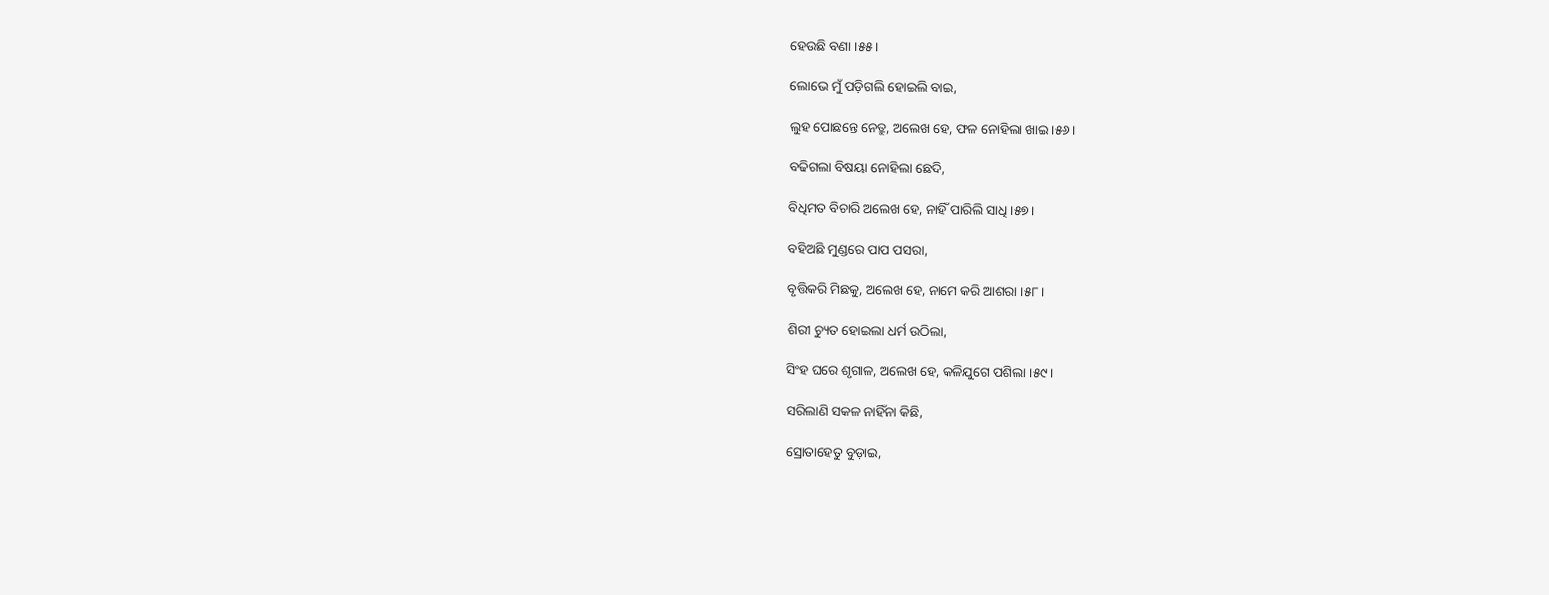ହେଉଛି ବଣା ।୫୫।

ଲୋଭେ ମୁଁ ପଡ଼ିଗଲି ହୋଇଲି ବାଇ,

ଲୁହ ପୋଛନ୍ତେ ନେତ୍ରୁ, ଅଲେଖ ହେ, ଫଳ ନୋହିଲା ଖାଇ ।୫୬।

ବଢିଗଲା ବିଷୟା ନୋହିଲା ଛେଦି,

ବିଧିମତ ବିଚାରି ଅଲେଖ ହେ, ନାହିଁ ପାରିଲି ସାଧି ।୫୭।

ବହିଅଛି ମୁଣ୍ଡରେ ପାପ ପସରା,

ବୃତ୍ତିକରି ମିଛକୁ, ଅଲେଖ ହେ, ନାମେ କରି ଆଶରା ।୫୮।

ଶିରୀ ଚ୍ୟୁତ ହୋଇଲା ଧର୍ମ ଉଠିଲା,

ସିଂହ ଘରେ ଶୃଗାଳ, ଅଲେଖ ହେ, କଳିଯୁଗେ ପଶିଲା ।୫୯।

ସରିଲାଣି ସକଳ ନାହିଁନା କିଛି,

ସ୍ରୋତାହେତୁ ବୁଡ଼ାଇ,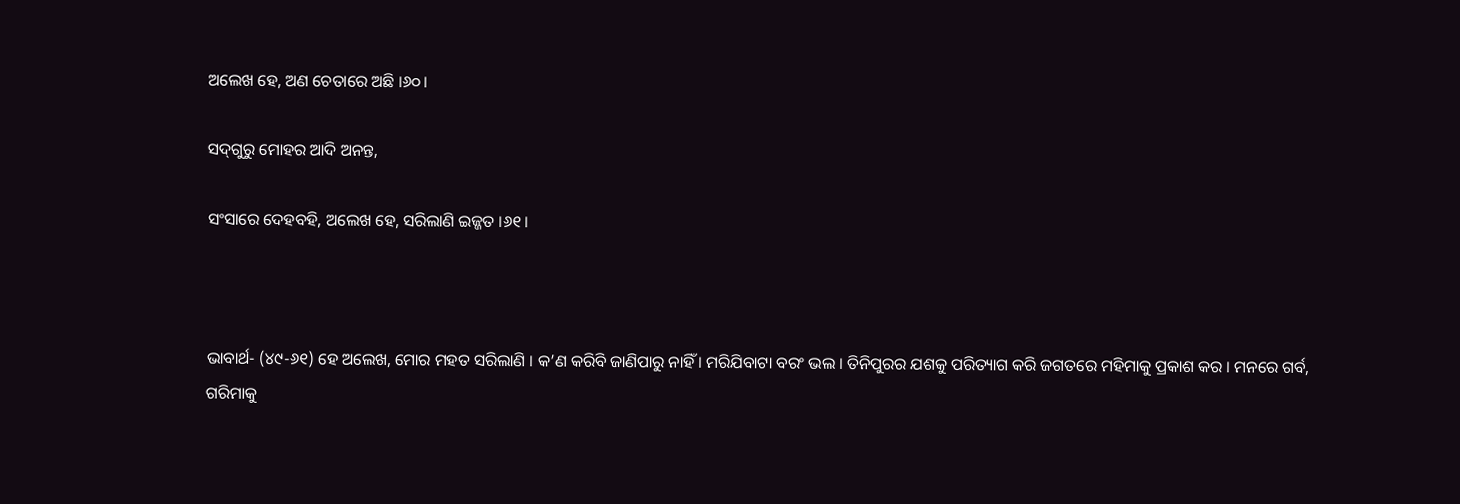ଅଲେଖ ହେ, ଅଣ ଚେତାରେ ଅଛି ।୬୦।

ସଦ୍‌ଗୁରୁ ମୋହର ଆଦି ଅନନ୍ତ,

ସଂସାରେ ଦେହବହି, ଅଲେଖ ହେ, ସରିଲାଣି ଇଜ୍ଜତ ।୬୧।



ଭାବାର୍ଥ- (୪୯-୬୧) ହେ ଅଲେଖ, ମୋର ମହତ ସରିଲାଣି । କ’ଣ କରିବି ଜାଣିପାରୁ ନାହିଁ । ମରିଯିବାଟା ବରଂ ଭଲ । ତିନିପୁରର ଯଶକୁ ପରିତ୍ୟାଗ କରି ଜଗତରେ ମହିମାକୁ ପ୍ରକାଶ କର । ମନରେ ଗର୍ବ, ଗରିମାକୁ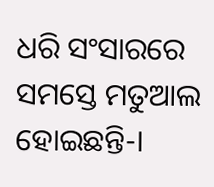ଧରି ସଂସାରରେ ସମସ୍ତେ ମତୁଆଲ ହୋଇଛନ୍ତି-।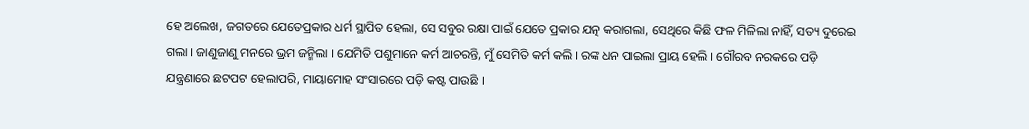ହେ ଅଲେଖ, ଜଗତରେ ଯେତେପ୍ରକାର ଧର୍ମ ସ୍ଥାପିତ ହେଲା, ସେ ସବୁର ରକ୍ଷା ପାଇଁ ଯେତେ ପ୍ରକାର ଯତ୍ନ କରାଗଲା, ସେଥିରେ କିଛି ଫଳ ମିଳିଲା ନାହିଁ, ସତ୍ୟ ଦୁରେଇ ଗଲା । ଜାଣୁଜାଣୁ ମନରେ ଭ୍ରମ ଜନ୍ମିଲା । ଯେମିତି ପଶୁମାନେ କର୍ମ ଆଚରନ୍ତି, ମୁଁ ସେମିତି କର୍ମ କଲି । ରଙ୍କ ଧନ ପାଇଲା ପ୍ରାୟ ହେଲି । ଗୌରବ ନରକରେ ପଡ଼ି ଯନ୍ତ୍ରଣାରେ ଛଟପଟ ହେଲାପରି, ମାୟାମୋହ ସଂସାରରେ ପଡ଼ି କଷ୍ଟ ପାଉଛି ।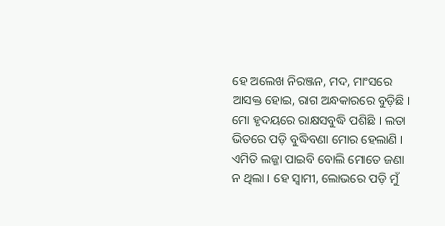ହେ ଅଲେଖ ନିରଞ୍ଜନ, ମଦ, ମାଂସରେ ଆସକ୍ତ ହୋଇ, ରାଗ ଅନ୍ଧକାରରେ ବୁଡ଼ିଛି । ମୋ ହୃଦୟରେ ରାକ୍ଷସବୁଦ୍ଧି ପଶିଛି । ଲତା ଭିତରେ ପଡ଼ି ବୁଦ୍ଧିବଣା ମୋର ହେଲାଣି । ଏମିତି ଲଜ୍ଜା ପାଇବି ବୋଲି ମୋତେ ଜଣା ନ ଥିଲା । ହେ ସ୍ୱାମୀ, ଲୋଭରେ ପଡ଼ି ମୁଁ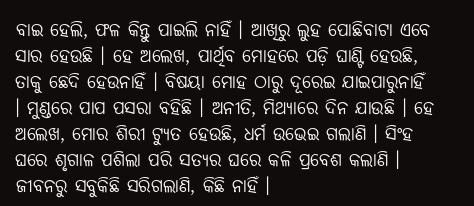ବାଇ ହେଲି, ଫଳ କିନ୍ତୁ ପାଇଲି ନାହିଁ । ଆଖିରୁ ଲୁହ ପୋଛିବାଟା ଏବେ ସାର ହେଉଛି । ହେ ଅଲେଖ, ପାର୍ଥିବ ମୋହରେ ପଡ଼ି ଘାଣ୍ଟି ହେଉଛି, ତାକୁ ଛେଦି ହେଉନାହିଁ । ବିଷୟା ମୋହ ଠାରୁ ଦୂରେଇ ଯାଇପାରୁନାହିଁ । ମୁଣ୍ଡରେ ପାପ ପସରା ବହିଛି । ଅନୀତି, ମିଥ୍ୟାରେ ଦିନ ଯାଉଛି । ହେ ଅଲେଖ, ମୋର ଶିରୀ ଟ୍ୟୁତ ହେଉଛି, ଧର୍ମ ଉଭେଇ ଗଲାଣି । ସିଂହ ଘରେ ଶୃଗାଳ ପଶିଲା ପରି ସତ୍ୟର ଘରେ କଳି ପ୍ରବେଶ କଲାଣି । ଜୀବନରୁ ସବୁକିଛି ସରିଗଲାଣି, କିଛି ନାହିଁ ।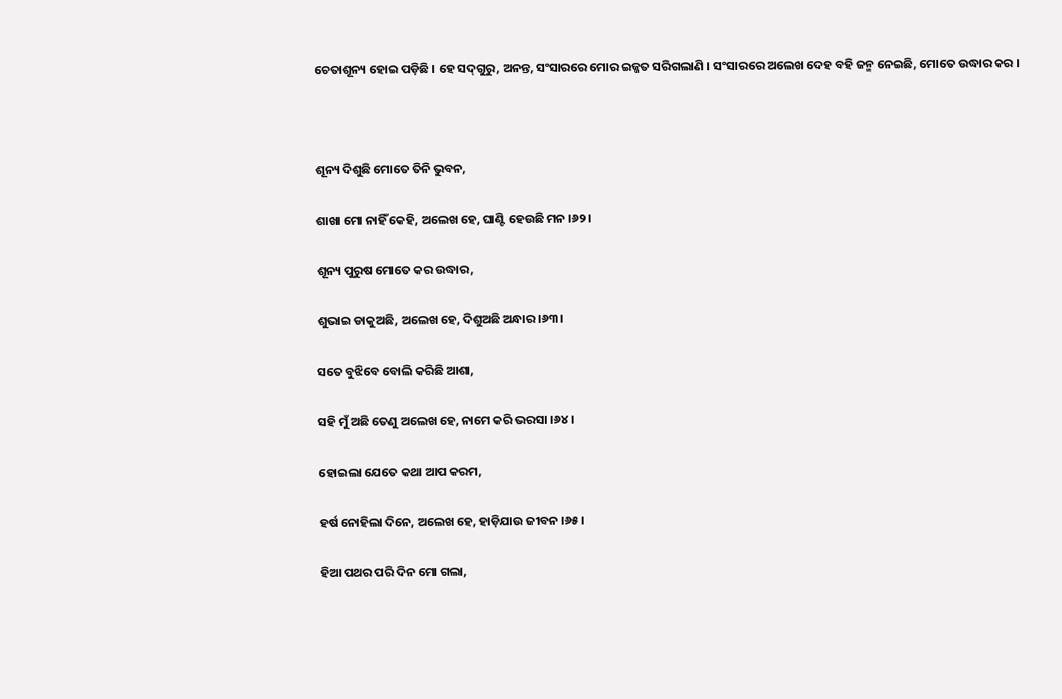ଚେତାଶୂନ୍ୟ ହୋଇ ପଡ଼ିଛି । ହେ ସଦ୍‌ଗୁରୁ, ଅନନ୍ତ, ସଂସାରରେ ମୋର ଇଜ୍ଜତ ସରିଗଲାଣି । ସଂସାରରେ ଅଲେଖ ଦେହ ବହି ଜନ୍ମ ନେଇଛି, ମୋତେ ଉଦ୍ଧାର କର ।



ଶୂନ୍ୟ ଦିଶୁଛି ମୋତେ ତିନି ଭୁବନ,

ଶାଖା ମୋ ନାହିଁ କେହି, ଅଲେଖ ହେ, ଘାଣ୍ଟି ହେଉଛି ମନ ।୬୨।

ଶୂନ୍ୟ ପୁରୁଷ ମୋତେ କର ଉଦ୍ଧାର,

ଶୁଭାଇ ଡାକୁଅଛି, ଅଲେଖ ହେ, ଦିଶୁଅଛି ଅନ୍ଧାର ।୬୩।

ସତେ ବୁଝିବେ ବୋଲି କରିଛି ଆଶା,

ସହି ମୁଁ ଅଛି ତେଣୁ ଅଲେଖ ହେ, ନାମେ କରି ଭରସା ।୬୪।

ହୋଇଲା ଯେତେ କଥା ଆପ କରମ,

ହର୍ଷ ନୋହିଲା ଦିନେ, ଅଲେଖ ହେ, ହାଡ଼ିଯାଉ ଜୀବନ ।୬୫।

ହିଆ ପଥର ପରି ଦିନ ମୋ ଗଲା,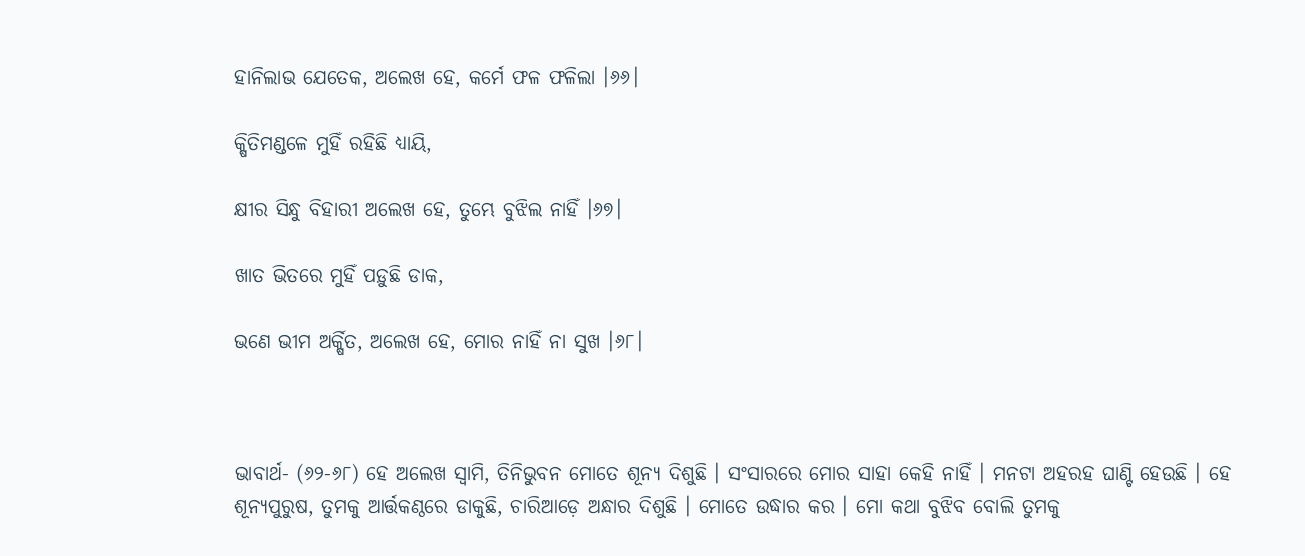ହାନିଲାଭ ଯେତେକ, ଅଲେଖ ହେ, କର୍ମେ ଫଳ ଫଳିଲା ।୬୬।

କ୍ଷିତିମଣ୍ଡଳେ ମୁହିଁ ରହିଛି ଧ୍ୟାୟି,

କ୍ଷୀର ସିନ୍ଧୁ ବିହାରୀ ଅଲେଖ ହେ, ତୁମ୍ଭେ ବୁଝିଲ ନାହିଁ ।୬୭।

ଖାତ ଭିତରେ ମୁହିଁ ପଡ଼ୁଛି ଡାକ,

ଭଣେ ଭୀମ ଅର୍କ୍ଷିତ, ଅଲେଖ ହେ, ମୋର ନାହିଁ ନା ସୁଖ ।୬୮।



ଭାବାର୍ଥ- (୬୨-୬୮) ହେ ଅଲେଖ ସ୍ଵାମି, ତିନିଭୁବନ ମୋତେ ଶୂନ୍ୟ ଦିଶୁଛି । ସଂସାରରେ ମୋର ସାହା କେହି ନାହିଁ । ମନଟା ଅହରହ ଘାଣ୍ଟି ହେଉଛି । ହେ ଶୂନ୍ୟପୁରୁଷ, ତୁମକୁ ଆର୍ତ୍ତକଣ୍ଠରେ ଡାକୁଛି, ଚାରିଆଡ଼େ ଅନ୍ଧାର ଦିଶୁଛି । ମୋତେ ଉଦ୍ଧାର କର । ମୋ କଥା ବୁଝିବ ବୋଲି ତୁମକୁ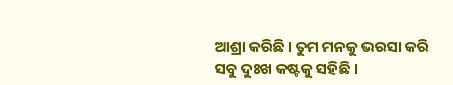ଆଶ୍ରା କରିଛି । ତୁମ ମନକୁ ଭରସା କରି ସବୁ ଦୁଃଖ କଷ୍ଟକୁ ସହିଛି ।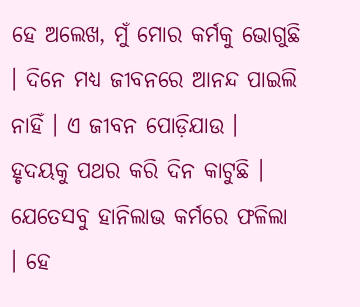ହେ ଅଲେଖ, ମୁଁ ମୋର କର୍ମକୁ ଭୋଗୁଛି । ଦିନେ ମଧ୍ୟ ଜୀବନରେ ଆନନ୍ଦ ପାଇଲି ନାହିଁ । ଏ ଜୀବନ ପୋଡ଼ିଯାଉ । ହୃଦୟକୁ ପଥର କରି ଦିନ କାଟୁଛି । ଯେତେସବୁ ହାନିଲାଭ କର୍ମରେ ଫଳିଲା । ହେ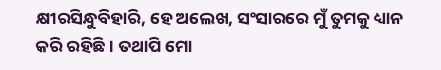କ୍ଷୀରସିନ୍ଧୁବିହାରି, ହେ ଅଲେଖ, ସଂସାରରେ ମୁଁ ତୁମକୁ ଧ୍ୟାନ କରି ରହିଛି । ତଥାପି ମୋ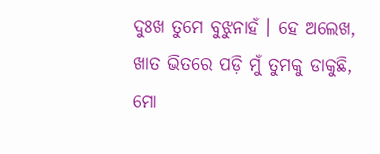ଦୁଃଖ ତୁମେ ବୁଝୁନାହଁ । ହେ ଅଲେଖ, ଖାତ ଭିତରେ ପଡ଼ି ମୁଁ ତୁମକୁ ଡାକୁଛି, ମୋ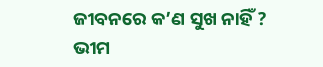ଜୀବନରେ କ’ଣ ସୁଖ ନାହିଁ ? ଭୀମ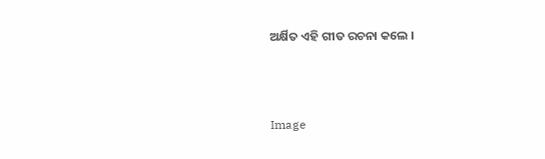ଅର୍କ୍ଷିତ ଏହି ଗୀତ ରଚନା କଲେ ।



Image